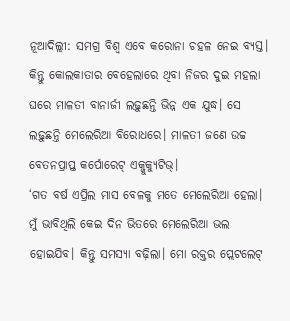ନୂଆଦିଲ୍ଲୀ: ସମଗ୍ର ବିଶ୍ୱ ଏବେ କରୋନା ଚହଳ ନେଇ ବ୍ୟସ୍ତ। କିନ୍ତୁ କୋଲକାତାର ବେହେଲାରେ ଥିବା ନିଜର ଦୁଇ ମହଲା ଘରେ ମାଳତୀ ବାନାର୍ଜୀ ଲଢ଼ୁଛନ୍ତି ଭିନ୍ନ ଏକ ଯୁଦ୍ଧ। ସେ ଲଢ଼ୁଛନ୍ତି ମେଲେରିଆ ବିରୋଧରେ। ମାଳତୀ ଜଣେ ଉଚ୍ଚ ବେତନପ୍ରାପ୍ତ କର୍ପୋରେଟ୍ ଏକ୍ଜୁକ୍ୟୁଟିଭ୍।
‘ଗତ ବର୍ଷ ଏପ୍ରିଲ ମାସ ବେଳକୁ ମତେ ମେଲେରିଆ ହେଲା। ମୁଁ ଭାବିଥିଲି କେଇ ଦିନ ଭିତରେ ମେଲେରିଆ ଭଲ ହୋଇଯିବ। କିନ୍ତୁ ସମସ୍ୟା ବଢ଼ିଲା। ମୋ ରକ୍ତର ପ୍ଲେଟଲେଟ୍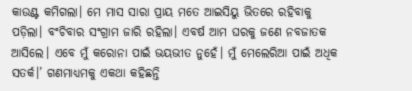କାଉଣ୍ଟ କମିଗଲା। ମେ ମାସ ସାରା ପ୍ରାୟ ମତେ ଆଇସିୟୁ ଭିତରେ ରହିବାକୁ ପଡ଼ିଲା। ବଂଚିବାର ସଂଗ୍ରାମ ଜାରି ରହିଲା। ଏବର୍ଷ ଆମ ଘରକୁ ଜଣେ ନବଜାତକ ଆସିଲେ। ଏବେ ମୁଁ କରୋନା ପାଇଁ ଭୟଭୀତ ନୁହେଁ। ମୁଁ ମେଲେରିଆ ପାଇଁ ଅଧିକ ସତର୍କ।’ ଗଣମାଧ୍ୟମକୁ ଏକଥା କହିଛନ୍ତି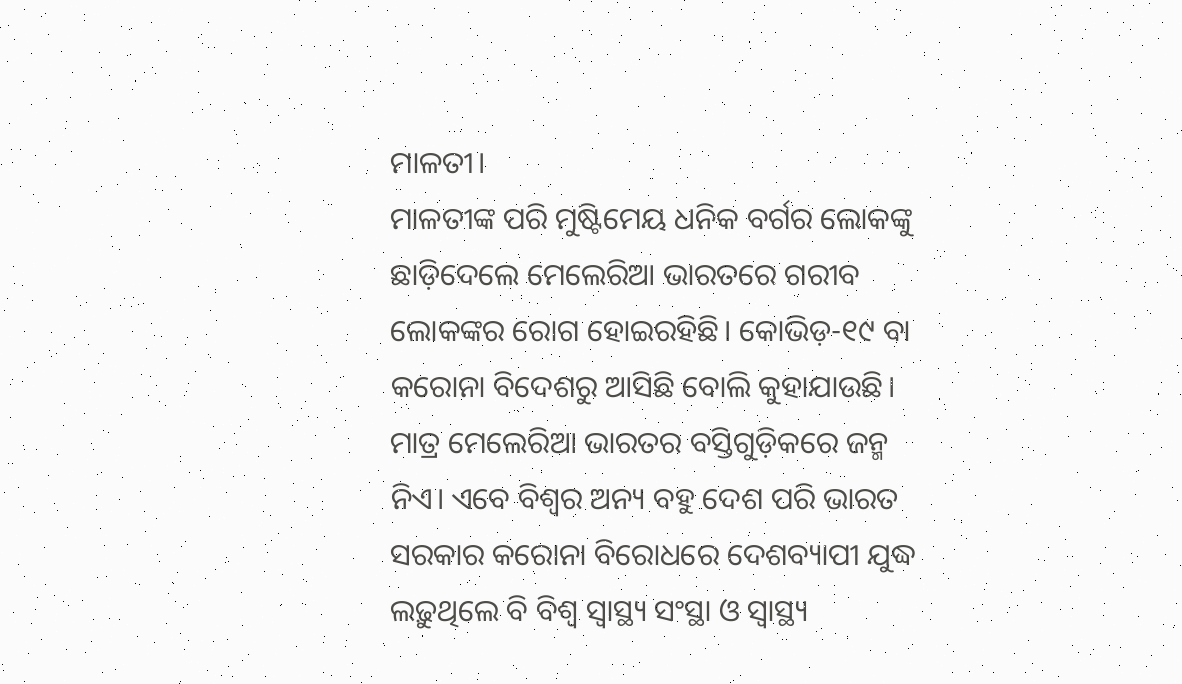ମାଳତୀ।
ମାଳତୀଙ୍କ ପରି ମୁଷ୍ଟିମେୟ ଧନିକ ବର୍ଗର ଲୋକଙ୍କୁ ଛାଡ଼ିଦେଲେ ମେଲେରିଆ ଭାରତରେ ଗରୀବ ଲୋକଙ୍କର ରୋଗ ହୋଇରହିଛି। କୋଭିଡ଼-୧୯ ବା କରୋନା ବିଦେଶରୁ ଆସିଛି ବୋଲି କୁହାଯାଉଛି। ମାତ୍ର ମେଲେରିଆ ଭାରତର ବସ୍ତିଗୁଡ଼ିକରେ ଜନ୍ମ ନିଏ। ଏବେ ବିଶ୍ୱର ଅନ୍ୟ ବହୁ ଦେଶ ପରି ଭାରତ ସରକାର କରୋନା ବିରୋଧରେ ଦେଶବ୍ୟାପୀ ଯୁଦ୍ଧ ଲଢ଼ୁଥିଲେ ବି ବିଶ୍ୱ ସ୍ୱାସ୍ଥ୍ୟ ସଂସ୍ଥା ଓ ସ୍ୱାସ୍ଥ୍ୟ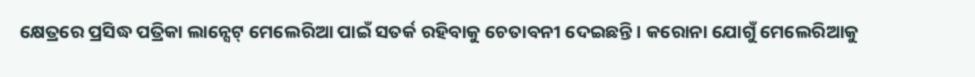କ୍ଷେତ୍ରରେ ପ୍ରସିଦ୍ଧ ପତ୍ରିକା ଲାନ୍ସେଟ୍ ମେଲେରିଆ ପାଇଁ ସତର୍କ ରହିବାକୁ ଚେତାବନୀ ଦେଇଛନ୍ତି। କରୋନା ଯୋଗୁଁ ମେଲେରିଆକୁ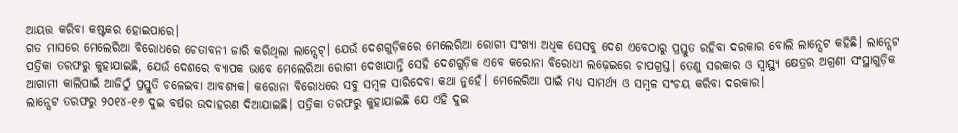ଆୟତ୍ତ କରିବା କଷ୍ଟକର ହୋଇପାରେ।
ଗତ ମାସରେ ମେଲେରିଆ ବିରୋଧରେ ଚେତାବନୀ ଜାରି କରିଥିଲା ଲାନ୍ସେଟ୍। ଯେଉଁ ଦେଶଗୁଡ଼ିକରେ ମେଲେରିଆ ରୋଗୀ ସଂଖ୍ୟା ଅଧିକ ସେସବୁ ଦେଶ ଏବେଠାରୁ ପ୍ରସ୍ତୁତ ରହିବା ଦରକାର ବୋଲି ଲାନ୍ସେଟ କହିଛି। ଲାନ୍ସେଟ ପତ୍ରିକା ତରଫରୁ କୁହାଯାଇଛି, ଯେଉଁ ଦେଶରେ ବ୍ୟାପକ ଭାବେ ମେଲେରିଆ ରୋଗୀ ଦେଖାଯାନ୍ତି ସେହି ଦେଶଗୁଡ଼ିକ ଏବେ କରୋନା ବିରୋଧୀ ଲଢ଼େଇରେ ଚାପଗ୍ରସ୍ତ। ତେଣୁ ସରକାର ଓ ସ୍ୱାସ୍ଥ୍ୟ କ୍ଷେତ୍ରର ଅଗ୍ରଣୀ ସଂସ୍ଥାଗୁଡ଼ିକ ଆଗାମୀ କାଲିପାଇଁ ଆଜିଠୁଁ ପ୍ରସ୍ତୁତି ଚଳେଇବା ଆବଶ୍ୟକ। କରୋନା ବିରୋଧରେ ସବୁ ସମ୍ବଳ ସାରିଦେବା କଥା ନୁହେଁ। ମେଲେରିଆ ପାଇଁ ମଧ୍ୟ ସାମର୍ଥ୍ୟ ଓ ସମ୍ବଳ ସଂଚୟ କରିବା ଦରକାର।
ଲାନ୍ସେଟ ତରଫରୁ ୨୦୧୪-୧୬ ଦୁଇ ବର୍ଷର ଉଦାହରଣ ଦିଆଯାଇଛି। ପତ୍ରିକା ତରଫରୁ କୁହାଯାଇଛି ଯେ ଏହି ଦୁଇ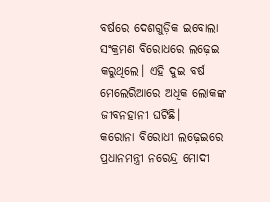ବର୍ଷରେ ଦେଶଗୁଡ଼ିକ ଇବୋଲା ସଂକ୍ରମଣ ବିରୋଧରେ ଲଢ଼େଇ କରୁଥିଲେ। ଏହି ଦୁଇ ବର୍ଷ ମେଲେରିଆରେ ଅଧିକ ଲୋକଙ୍କ ଜୀବନହାନୀ ଘଟିଛି।
କରୋନା ବିରୋଧୀ ଲଢ଼େଇରେ ପ୍ରଧାନମନ୍ତ୍ରୀ ନରେନ୍ଦ୍ର ମୋଦୀ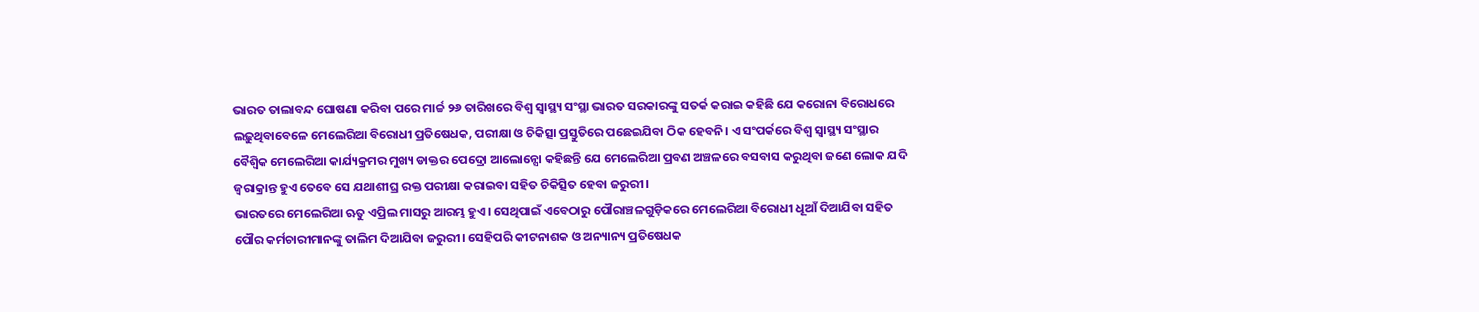ଭାରତ ତାଲାବନ୍ଦ ଘୋଷଣା କରିବା ପରେ ମାର୍ଚ୍ଚ ୨୬ ତାରିଖରେ ବିଶ୍ୱ ସ୍ୱାସ୍ଥ୍ୟ ସଂସ୍ଥା ଭାରତ ସରକାରଙ୍କୁ ସତର୍କ କରାଇ କହିଛି ଯେ କରୋନା ବିରୋଧରେ ଲଢ଼ୁଥିବାବେଳେ ମେଲେରିଆ ବିରୋଧୀ ପ୍ରତିଷେଧକ, ପରୀକ୍ଷା ଓ ଚିକିତ୍ସା ପ୍ରସ୍ତୁତିରେ ପଛେଇଯିବା ଠିକ ହେବନି। ଏ ସଂପର୍କରେ ବିଶ୍ୱ ସ୍ୱାସ୍ଥ୍ୟ ସଂସ୍ଥାର ବୈଶ୍ୱିକ ମେଲେରିଆ କାର୍ଯ୍ୟକ୍ରମର ମୁଖ୍ୟ ଡାକ୍ତର ପେଦ୍ରୋ ଆଲୋନ୍ସୋ କହିଛନ୍ତି ଯେ ମେଲେରିଆ ପ୍ରବଣ ଅଞ୍ଚଳରେ ବସବାସ କରୁଥିବା ଜଣେ ଲୋକ ଯଦି ଜ୍ୱରାକ୍ରାନ୍ତ ହୁଏ ତେବେ ସେ ଯଥାଶୀଘ୍ର ରକ୍ତ ପରୀକ୍ଷା କରାଇବା ସହିତ ଚିକିତ୍ସିତ ହେବା ଜରୁରୀ।
ଭାରତରେ ମେଲେରିଆ ଋତୁ ଏପ୍ରିଲ ମାସରୁ ଆରମ୍ଭ ହୁଏ। ସେଥିପାଇଁ ଏବେଠାରୁ ପୌରାଞ୍ଚଳଗୁଡ଼ିକରେ ମେଲେରିଆ ବିରୋଧୀ ଧୂଆଁ ଦିଆଯିବା ସହିତ ପୌର କର୍ମଚାରୀମାନଙ୍କୁ ତାଲିମ ଦିଆଯିବା ଜରୁରୀ। ସେହିପରି କୀଟନାଶକ ଓ ଅନ୍ୟାନ୍ୟ ପ୍ରତିଷେଧକ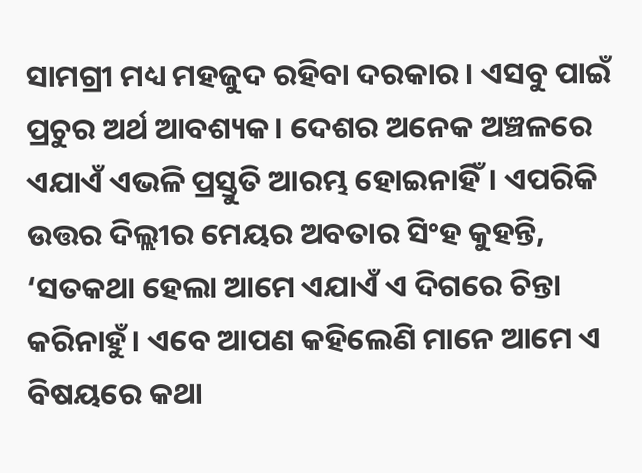ସାମଗ୍ରୀ ମଧ୍ୟ ମହଜୁଦ ରହିବା ଦରକାର। ଏସବୁ ପାଇଁ ପ୍ରଚୁର ଅର୍ଥ ଆବଶ୍ୟକ। ଦେଶର ଅନେକ ଅଞ୍ଚଳରେ ଏଯାଏଁ ଏଭଳି ପ୍ରସ୍ତୁତି ଆରମ୍ଭ ହୋଇନାହିଁ। ଏପରିକି ଉତ୍ତର ଦିଲ୍ଲୀର ମେୟର ଅବତାର ସିଂହ କୁହନ୍ତି, ‘ସତକଥା ହେଲା ଆମେ ଏଯାଏଁ ଏ ଦିଗରେ ଚିନ୍ତା କରିନାହୁଁ। ଏବେ ଆପଣ କହିଲେଣି ମାନେ ଆମେ ଏ ବିଷୟରେ କଥା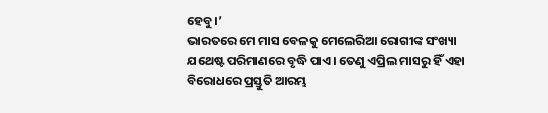ହେବୁ।’
ଭାରତରେ ମେ ମାସ ବେଳକୁ ମେଲେରିଆ ରୋଗୀଙ୍କ ସଂଖ୍ୟା ଯଥେଷ୍ଟ ପରିମାଣରେ ବୃଦ୍ଧି ପାଏ। ତେଣୁ ଏପ୍ରିଲ ମାସରୁ ହିଁ ଏହା ବିରୋଧରେ ପ୍ରସ୍ତୁତି ଆରମ୍ଭ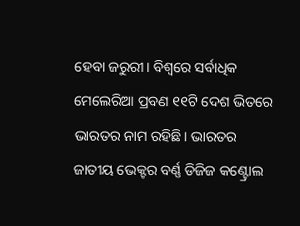ହେବା ଜରୁରୀ। ବିଶ୍ୱରେ ସର୍ବାଧିକ ମେଲେରିଆ ପ୍ରବଣ ୧୧ଟି ଦେଶ ଭିତରେ ଭାରତର ନାମ ରହିଛି। ଭାରତର ଜାତୀୟ ଭେକ୍ଟର ବର୍ଣ୍ଣ ଡିଜିଜ କଣ୍ଟ୍ରୋଲ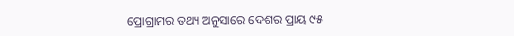ପ୍ରୋଗ୍ରାମର ତଥ୍ୟ ଅନୁସାରେ ଦେଶର ପ୍ରାୟ ୯୫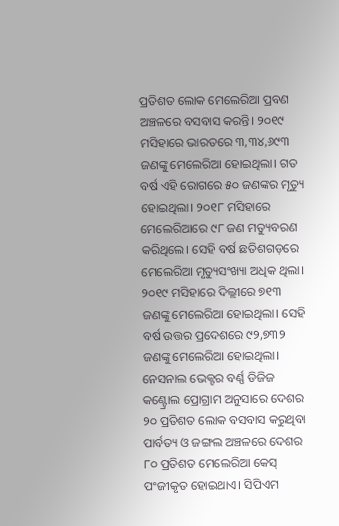ପ୍ରତିଶତ ଲୋକ ମେଲେରିଆ ପ୍ରବଣ ଅଞ୍ଚଳରେ ବସବାସ କରନ୍ତି। ୨୦୧୯ ମସିହାରେ ଭାରତରେ ୩,୩୪,୬୯୩ ଜଣଙ୍କୁ ମେଲେରିଆ ହୋଇଥିଲା। ଗତ ବର୍ଷ ଏହି ରୋଗରେ ୫୦ ଜଣଙ୍କର ମୃତ୍ୟୁ ହୋଇଥିଲା। ୨୦୧୮ ମସିହାରେ ମେଲେରିଆରେ ୯୮ ଜଣ ମତ୍ୟୁବରଣ କରିଥିଲେ। ସେହି ବର୍ଷ ଛତିଶଗଡ଼ରେ ମେଲେରିଆ ମୃତ୍ୟୁସଂଖ୍ୟା ଅଧିକ ଥିଲା।
୨୦୧୯ ମସିହାରେ ଦିଲ୍ଲୀରେ ୭୧୩ ଜଣଙ୍କୁ ମେଲେରିଆ ହୋଇଥିଲା। ସେହି ବର୍ଷ ଉତ୍ତର ପ୍ରଦେଶରେ ୯୨,୭୩୨ ଜଣଙ୍କୁ ମେଲେରିଆ ହୋଇଥିଲା। ନେସନାଲ ଭେକ୍ଟର ବର୍ଣ୍ଣ ଡିଜିଜ କଣ୍ଟ୍ରୋଲ ପ୍ରୋଗ୍ରାମ ଅନୁସାରେ ଦେଶର ୨୦ ପ୍ରତିଶତ ଲୋକ ବସବାସ କରୁଥିବା ପାର୍ବତ୍ୟ ଓ ଜଙ୍ଗଲ ଅଞ୍ଚଳରେ ଦେଶର ୮୦ ପ୍ରତିଶତ ମେଲେରିଆ କେସ୍ ପଂଜୀକୃତ ହୋଇଥାଏ। ସିପିଏମ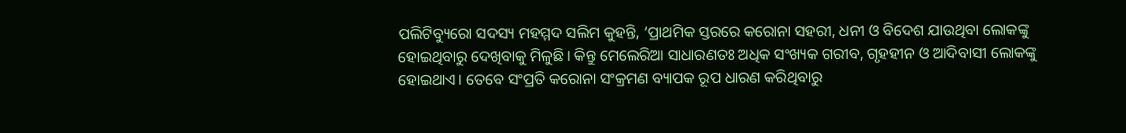ପଲିଟିବ୍ୟୁରୋ ସଦସ୍ୟ ମହମ୍ମଦ ସଲିମ କୁହନ୍ତି, ‘ପ୍ରାଥମିକ ସ୍ତରରେ କରୋନା ସହରୀ, ଧନୀ ଓ ବିଦେଶ ଯାଉଥିବା ଲୋକଙ୍କୁ ହୋଇଥିବାରୁ ଦେଖିବାକୁ ମିଳୁଛି। କିନ୍ତୁ ମେଲେରିଆ ସାଧାରଣତଃ ଅଧିକ ସଂଖ୍ୟକ ଗରୀବ, ଗୃହହୀନ ଓ ଆଦିବାସୀ ଲୋକଙ୍କୁ ହୋଇଥାଏ। ତେବେ ସଂପ୍ରତି କରୋନା ସଂକ୍ରମଣ ବ୍ୟାପକ ରୂପ ଧାରଣ କରିଥିବାରୁ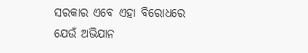ସରକାର ଏବେ ଏହା ବିରୋଧରେ ଯେଉଁ ଅଭିଯାନ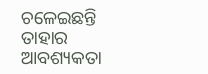ଚଳେଇଛନ୍ତି ତାହାର ଆବଶ୍ୟକତା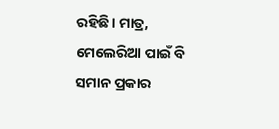ରହିଛି। ମାତ୍ର, ମେଲେରିଆ ପାଇଁ ବି ସମାନ ପ୍ରକାର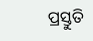ପ୍ରସ୍ତୁତି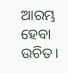ଆରମ୍ଭ ହେବା ଉଚିତ।